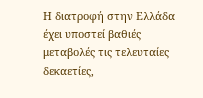Η διατροφή στην Ελλάδα έχει υποστεί βαθιές μεταβολές τις τελευταίες δεκαετίες,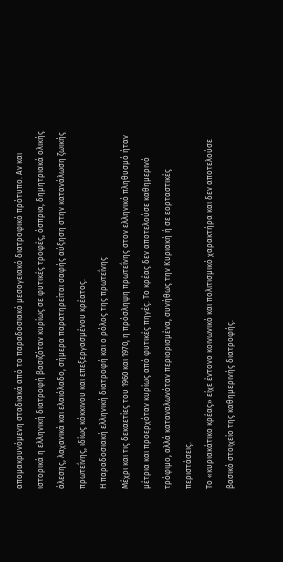απομακρυνόμενη σταδιακά από το παραδοσιακό μεσογειακό διατροφικό πρότυπο. Αν και ιστορικά η ελληνική διατροφή βασιζόταν κυρίως σε φυτικές τροφές, όσπρια, δημητριακά ολικής άλεσης, λαχανικά και ελαιόλαδο, σήμερα παρατηρείται σαφής αύξηση στην κατανάλωση ζωικής πρωτεΐνης, ιδίως κόκκινου και επεξεργασμένου κρέατος.
Η παραδοσιακή ελληνική διατροφή και ο ρόλος της πρωτεΐνης
Μέχρι και τις δεκαετίες του 1960 και 1970, η πρόσληψη πρωτεΐνης στον ελληνικό πληθυσμό ήταν μέτρια και προερχόταν κυρίως από φυτικές πηγές. Το κρέας δεν αποτελούσε καθημερινό τρόφιμο, αλλά καταναλωνόταν περιορισμένα, συνήθως την Κυριακή ή σε εορταστικές περιστάσεις.
Το «κυριακάτικο κρέας» είχε έντονο κοινωνικό και πολιτισμικό χαρακτήρα και δεν αποτελούσε βασικό στοιχείο της καθημερινής διατροφής.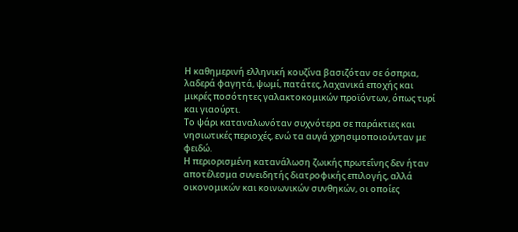Η καθημερινή ελληνική κουζίνα βασιζόταν σε όσπρια, λαδερά φαγητά, ψωμί, πατάτες, λαχανικά εποχής και μικρές ποσότητες γαλακτοκομικών προϊόντων, όπως τυρί και γιαούρτι.
Το ψάρι καταναλωνόταν συχνότερα σε παράκτιες και νησιωτικές περιοχές, ενώ τα αυγά χρησιμοποιούνταν με φειδώ.
Η περιορισμένη κατανάλωση ζωικής πρωτεΐνης δεν ήταν αποτέλεσμα συνειδητής διατροφικής επιλογής, αλλά οικονομικών και κοινωνικών συνθηκών, οι οποίες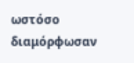ωστόσο διαμόρφωσαν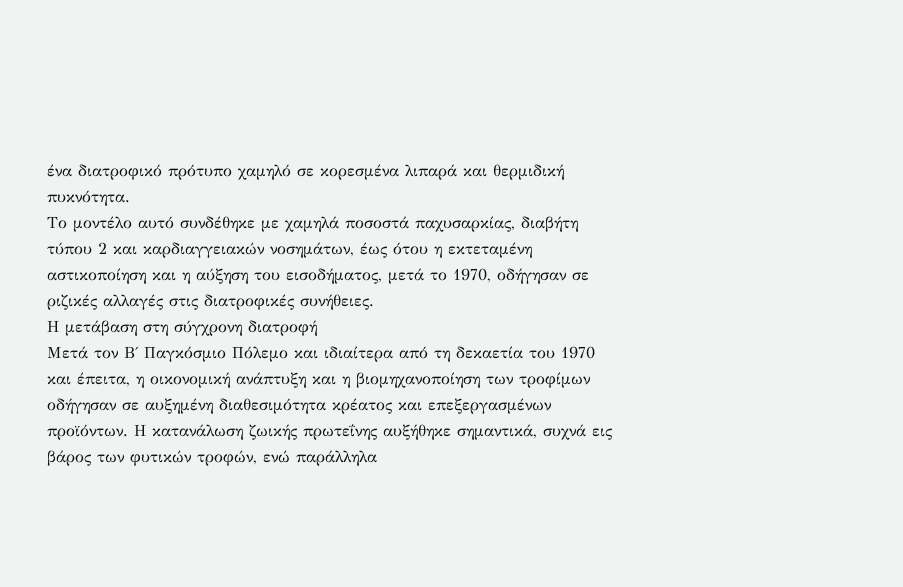ένα διατροφικό πρότυπο χαμηλό σε κορεσμένα λιπαρά και θερμιδική πυκνότητα.
Το μοντέλο αυτό συνδέθηκε με χαμηλά ποσοστά παχυσαρκίας, διαβήτη τύπου 2 και καρδιαγγειακών νοσημάτων, έως ότου η εκτεταμένη αστικοποίηση και η αύξηση του εισοδήματος, μετά το 1970, οδήγησαν σε ριζικές αλλαγές στις διατροφικές συνήθειες.
Η μετάβαση στη σύγχρονη διατροφή
Μετά τον Β΄ Παγκόσμιο Πόλεμο και ιδιαίτερα από τη δεκαετία του 1970 και έπειτα, η οικονομική ανάπτυξη και η βιομηχανοποίηση των τροφίμων οδήγησαν σε αυξημένη διαθεσιμότητα κρέατος και επεξεργασμένων προϊόντων. Η κατανάλωση ζωικής πρωτεΐνης αυξήθηκε σημαντικά, συχνά εις βάρος των φυτικών τροφών, ενώ παράλληλα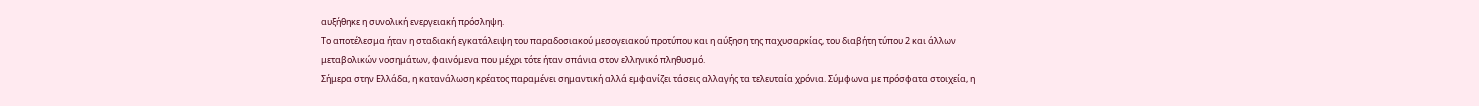αυξήθηκε η συνολική ενεργειακή πρόσληψη.
Το αποτέλεσμα ήταν η σταδιακή εγκατάλειψη του παραδοσιακού μεσογειακού προτύπου και η αύξηση της παχυσαρκίας, του διαβήτη τύπου 2 και άλλων μεταβολικών νοσημάτων, φαινόμενα που μέχρι τότε ήταν σπάνια στον ελληνικό πληθυσμό.
Σήμερα στην Ελλάδα, η κατανάλωση κρέατος παραμένει σημαντική αλλά εμφανίζει τάσεις αλλαγής τα τελευταία χρόνια. Σύμφωνα με πρόσφατα στοιχεία, η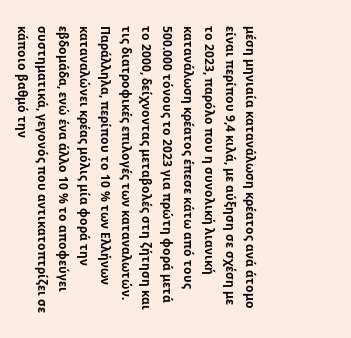μέση μηνιαία κατανάλωση κρέατος ανά άτομο είναι περίπου 9,4 κιλά, με αύξηση σε σχέση με το 2023, παρόλο που η συνολική λιανική κατανάλωση κρέατος έπεσε κάτω από τους 500.000 τόνους το 2023 για πρώτη φορά μετά το 2000, δείχνοντας μεταβολές στη ζήτηση και τις διατροφικές επιλογές των καταναλωτών.
Παράλληλα, περίπου το 10 % των Ελλήνων καταναλώνει κρέας μόλις μία φορά την εβδομάδα, ενώ ένα άλλο 10 % το αποφεύγει συστηματικά, γεγονός που αντικατοπτρίζει σε κάποιο βαθμό την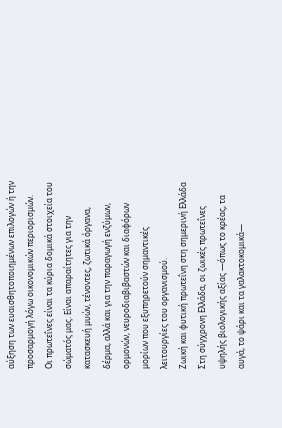αύξηση των ευαισθητοποιημένων επιλογών ή την προσαρμογή λόγω οικονομικών περιορισμών.
Οι πρωτεΐνες είναι τα κύρια δομικά στοιχεία του σώματός μας. Είναι απαραίτητες για την κατασκευή μυών, τένοντες, ζωτικά όργανα, δέρμα, αλλά και για την παραγωγή ενζύμων, ορμονών, νευροδιαβιβαστών και διαφόρων μορίων που εξυπηρετούν σημαντικές λειτουργίες του οργανισμού.
Ζωική και φυτική πρωτεΐνη στη σημερινή Ελλάδα
Στη σύγχρονη Ελλάδα, οι ζωικές πρωτεΐνες υψηλής βιολογικής αξίας —όπως το κρέας, τα αυγά, το ψάρι και τα γαλακτοκομικά—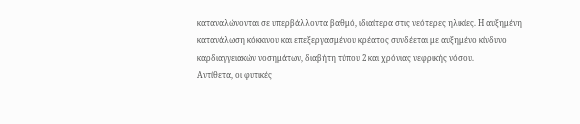καταναλώνονται σε υπερβάλλοντα βαθμό, ιδιαίτερα στις νεότερες ηλικίες. Η αυξημένη κατανάλωση κόκκινου και επεξεργασμένου κρέατος συνδέεται με αυξημένο κίνδυνο καρδιαγγειακών νοσημάτων, διαβήτη τύπου 2 και χρόνιας νεφρικής νόσου.
Αντίθετα, οι φυτικές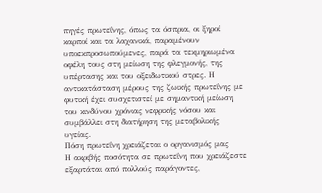πηγές πρωτεΐνης, όπως τα όσπρια, οι ξηροί καρποί και τα λαχανικά, παραμένουν υποεκπροσωπούμενες, παρά τα τεκμηριωμένα οφέλη τους στη μείωση της φλεγμονής, της υπέρτασης και του οξειδωτικού στρες. Η αντικατάσταση μέρους της ζωικής πρωτεΐνης με φυτική έχει συσχετιστεί με σημαντική μείωση του κινδύνου χρόνιας νεφρικής νόσου και συμβάλλει στη διατήρηση της μεταβολικής υγείας.
Πόση πρωτεΐνη χρειάζεται ο οργανισμός μας
Η ακριβής ποσότητα σε πρωτεΐνη που χρειάζεστε εξαρτάται από πολλούς παράγοντες,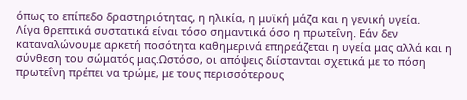όπως το επίπεδο δραστηριότητας, η ηλικία, η μυϊκή μάζα και η γενική υγεία.
Λίγα θρεπτικά συστατικά είναι τόσο σημαντικά όσο η πρωτεΐνη. Εάν δεν καταναλώνουμε αρκετή ποσότητα καθημερινά επηρεάζεται η υγεία μας αλλά και η σύνθεση του σώματός μας.Ωστόσο, οι απόψεις διίστανται σχετικά με το πόση πρωτεΐνη πρέπει να τρώμε, με τους περισσότερους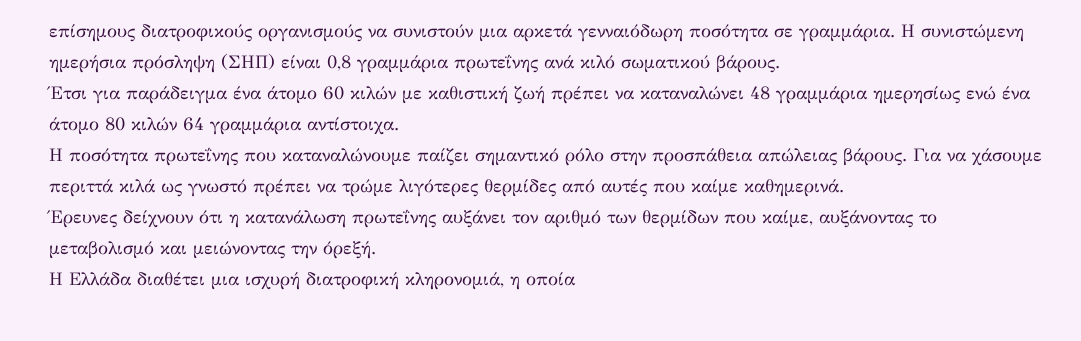επίσημους διατροφικούς οργανισμούς να συνιστούν μια αρκετά γενναιόδωρη ποσότητα σε γραμμάρια. Η συνιστώμενη ημερήσια πρόσληψη (ΣΗΠ) είναι 0,8 γραμμάρια πρωτεΐνης ανά κιλό σωματικού βάρους.
Έτσι για παράδειγμα ένα άτομο 60 κιλών με καθιστική ζωή πρέπει να καταναλώνει 48 γραμμάρια ημερησίως ενώ ένα άτομο 80 κιλών 64 γραμμάρια αντίστοιχα.
Η ποσότητα πρωτεΐνης που καταναλώνουμε παίζει σημαντικό ρόλο στην προσπάθεια απώλειας βάρους. Για να χάσουμε περιττά κιλά ως γνωστό πρέπει να τρώμε λιγότερες θερμίδες από αυτές που καίμε καθημερινά.
Έρευνες δείχνουν ότι η κατανάλωση πρωτεΐνης αυξάνει τον αριθμό των θερμίδων που καίμε, αυξάνοντας το μεταβολισμό και μειώνοντας την όρεξή.
Η Ελλάδα διαθέτει μια ισχυρή διατροφική κληρονομιά, η οποία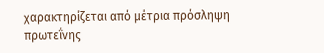χαρακτηρίζεται από μέτρια πρόσληψη πρωτεΐνης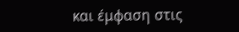και έμφαση στις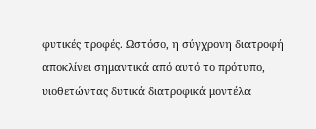φυτικές τροφές. Ωστόσο, η σύγχρονη διατροφή αποκλίνει σημαντικά από αυτό το πρότυπο, υιοθετώντας δυτικά διατροφικά μοντέλα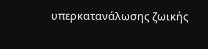υπερκατανάλωσης ζωικής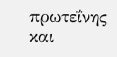πρωτεΐνης και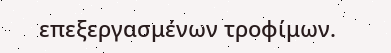επεξεργασμένων τροφίμων.